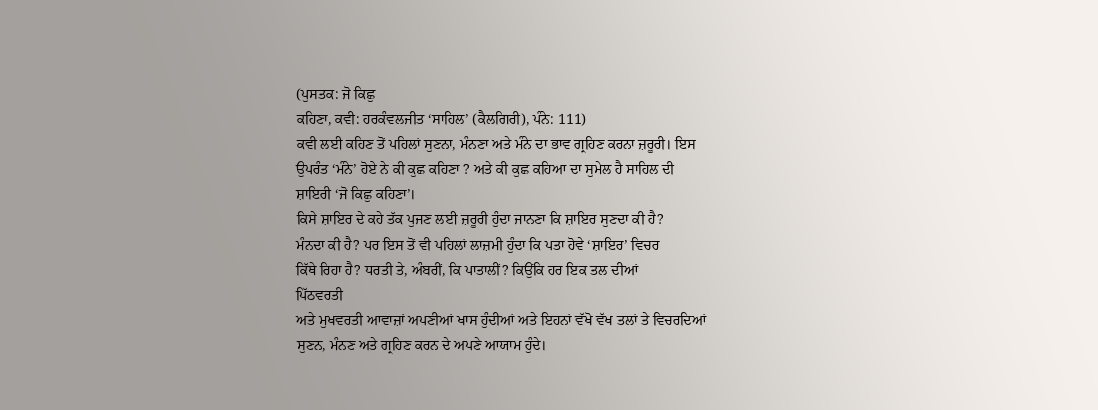(ਪੁਸਤਕ: ਜੋ ਕਿਛੁ
ਕਹਿਣਾ, ਕਵੀ: ਹਰਕੰਵਲਜੀਤ ‘ਸਾਹਿਲ’ (ਕੈਲਗਿਰੀ), ਪੰਨੇ: 111)
ਕਵੀ ਲਈ ਕਹਿਣ ਤੋਂ ਪਹਿਲਾਂ ਸੁਣਨਾ, ਮੰਨਣਾ ਅਤੇ ਮੰਨੇ ਦਾ ਭਾਵ ਗ੍ਰਹਿਣ ਕਰਨਾ ਜ਼ਰੂਰੀ। ਇਸ
ਉਪਰੰਤ ‘ਮੰਨੇ’ ਹੋਏ ਨੇ ਕੀ ਕੁਛ ਕਹਿਣਾ ? ਅਤੇ ਕੀ ਕੁਛ ਕਹਿਆ ਦਾ ਸੁਮੇਲ ਹੈ ਸਾਹਿਲ ਦੀ
ਸ਼ਾਇਰੀ ‘ਜੋ ਕਿਛੁ ਕਹਿਣਾ’।
ਕਿਸੇ ਸ਼ਾਇਰ ਦੇ ਕਹੇ ਤੱਕ ਪੁਜਣ ਲਈ ਜ਼ਰੂਰੀ ਹੁੰਦਾ ਜਾਨਣਾ ਕਿ ਸ਼ਾਇਰ ਸੁਣਦਾ ਕੀ ਹੈ?
ਮੰਨਦਾ ਕੀ ਹੈ? ਪਰ ਇਸ ਤੋਂ ਵੀ ਪਹਿਲਾਂ ਲਾਜ਼ਮੀ ਹੁੰਦਾ ਕਿ ਪਤਾ ਹੋਵੇ ‘ਸ਼ਾਇਰ’ ਵਿਚਰ
ਕਿੱਥੇ ਰਿਹਾ ਹੈ? ਧਰਤੀ ਤੇ, ਅੰਬਰੀਂ, ਕਿ ਪਾਤਾਲੀਂ? ਕਿਉਂਕਿ ਹਰ ਇਕ ਤਲ ਦੀਆਂ
ਪਿੱਠਵਰਤੀ
ਅਤੇ ਮੁਖਵਰਤੀ ਆਵਾਜ਼ਾਂ ਅਪਣੀਆਂ ਖਾਸ ਹੁੰਦੀਆਂ ਅਤੇ ਇਹਨਾਂ ਵੱਖੋ ਵੱਖ ਤਲਾਂ ਤੇ ਵਿਚਰਦਿਆਂ
ਸੁਣਨ, ਮੰਨਣ ਅਤੇ ਗ੍ਰਹਿਣ ਕਰਨ ਦੇ ਅਪਣੇ ਆਯਾਮ ਹੁੰਦੇ।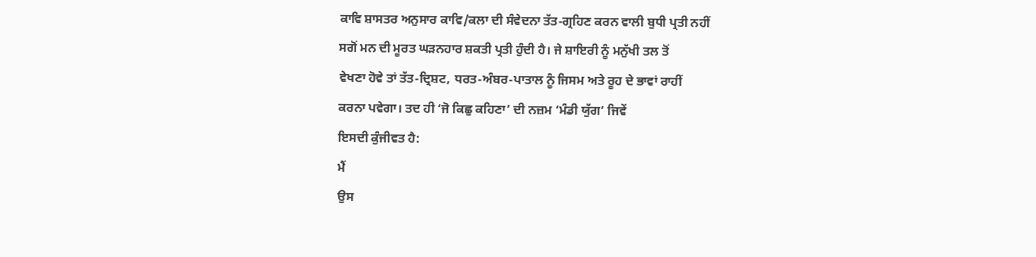ਕਾਵਿ ਸ਼ਾਸਤਰ ਅਨੁਸਾਰ ਕਾਵਿ/ਕਲਾ ਦੀ ਸੰਵੇਦਨਾ ਤੱਤ-ਗ੍ਰਹਿਣ ਕਰਨ ਵਾਲੀ ਬੁਧੀ ਪ੍ਰਤੀ ਨਹੀਂ
ਸਗੋਂ ਮਨ ਦੀ ਮੂਰਤ ਘੜਨਹਾਰ ਸ਼ਕਤੀ ਪ੍ਰਤੀ ਹੁੰਦੀ ਹੈ। ਜੇ ਸ਼ਾਇਰੀ ਨੂੰ ਮਨੁੱਖੀ ਤਲ ਤੋਂ
ਵੇਖਣਾ ਹੋਵੇ ਤਾਂ ਤੱਤ-ਦ੍ਰਿਸ਼ਟ, ਧਰਤ-ਅੰਬਰ-ਪਾਤਾਲ ਨੂੰ ਜਿਸਮ ਅਤੇ ਰੂਹ ਦੇ ਭਾਵਾਂ ਰਾਹੀਂ
ਕਰਨਾ ਪਵੇਗਾ। ਤਦ ਹੀ ‘ਜੋ ਕਿਛੁ ਕਹਿਣਾ’ ਦੀ ਨਜ਼ਮ ‘ਮੰਡੀ ਯੁੱਗ’ ਜਿਵੇਂ
ਇਸਦੀ ਕੁੰਜੀਵਤ ਹੈ:
ਮੈਂ
ਉਸ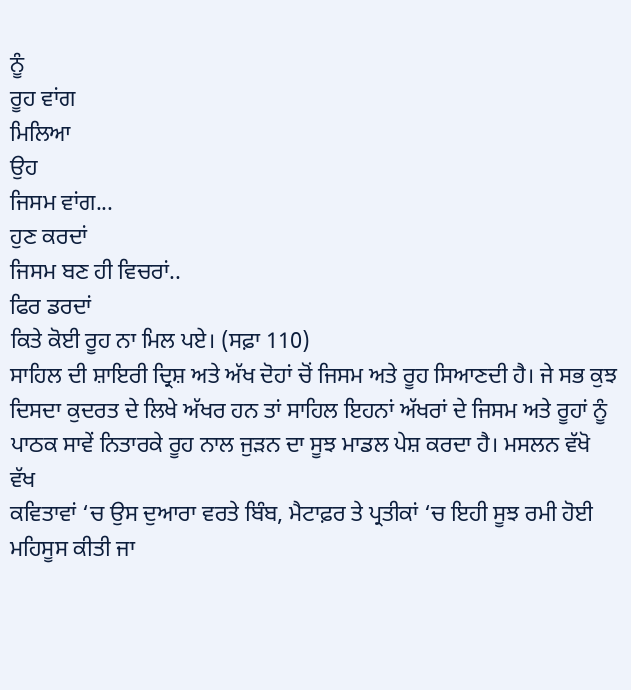ਨੂੰ
ਰੂਹ ਵਾਂਗ
ਮਿਲਿਆ
ਉਹ
ਜਿਸਮ ਵਾਂਗ...
ਹੁਣ ਕਰਦਾਂ
ਜਿਸਮ ਬਣ ਹੀ ਵਿਚਰਾਂ..
ਫਿਰ ਡਰਦਾਂ
ਕਿਤੇ ਕੋਈ ਰੂਹ ਨਾ ਮਿਲ ਪਏ। (ਸਫ਼ਾ 110)
ਸਾਹਿਲ ਦੀ ਸ਼ਾਇਰੀ ਦ੍ਰਿਸ਼ ਅਤੇ ਅੱਖ ਦੋਹਾਂ ਚੋਂ ਜਿਸਮ ਅਤੇ ਰੂਹ ਸਿਆਣਦੀ ਹੈ। ਜੇ ਸਭ ਕੁਝ
ਦਿਸਦਾ ਕੁਦਰਤ ਦੇ ਲਿਖੇ ਅੱਖਰ ਹਨ ਤਾਂ ਸਾਹਿਲ ਇਹਨਾਂ ਅੱਖਰਾਂ ਦੇ ਜਿਸਮ ਅਤੇ ਰੂਹਾਂ ਨੂੰ
ਪਾਠਕ ਸਾਵੇਂ ਨਿਤਾਰਕੇ ਰੂਹ ਨਾਲ ਜੁੜਨ ਦਾ ਸੂਝ ਮਾਡਲ ਪੇਸ਼ ਕਰਦਾ ਹੈ। ਮਸਲਨ ਵੱਖੋ ਵੱਖ
ਕਵਿਤਾਵਾਂ ‘ਚ ਉਸ ਦੁਆਰਾ ਵਰਤੇ ਬਿੰਬ, ਮੈਟਾਫ਼ਰ ਤੇ ਪ੍ਰਤੀਕਾਂ ‘ਚ ਇਹੀ ਸੂਝ ਰਮੀ ਹੋਈ
ਮਹਿਸੂਸ ਕੀਤੀ ਜਾ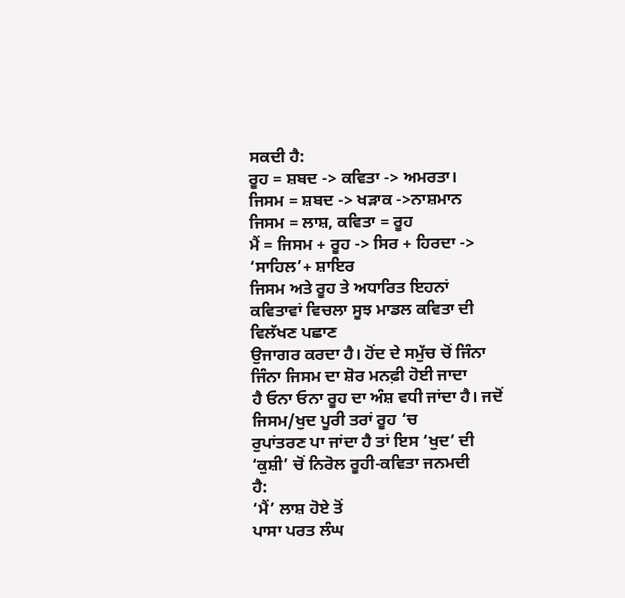ਸਕਦੀ ਹੈ:
ਰੂਹ = ਸ਼ਬਦ -> ਕਵਿਤਾ -> ਅਮਰਤਾ।
ਜਿਸਮ = ਸ਼ਬਦ -> ਖੜਾਕ ->ਨਾਸ਼ਮਾਨ
ਜਿਸਮ = ਲਾਸ਼, ਕਵਿਤਾ = ਰੂਹ
ਮੈਂ = ਜਿਸਮ + ਰੂਹ -> ਸਿਰ + ਹਿਰਦਾ -> ‘ਸਾਹਿਲ’+ ਸ਼ਾਇਰ
ਜਿਸਮ ਅਤੇ ਰੂਹ ਤੇ ਅਧਾਰਿਤ ਇਹਨਾਂ ਕਵਿਤਾਵਾਂ ਵਿਚਲਾ ਸੂਝ ਮਾਡਲ ਕਵਿਤਾ ਦੀ ਵਿਲੱਖਣ ਪਛਾਣ
ਉਜਾਗਰ ਕਰਦਾ ਹੈ। ਹੋਂਦ ਦੇ ਸਮੁੱਚ ਚੋਂ ਜਿੰਨਾ ਜਿੰਨਾ ਜਿਸਮ ਦਾ ਸ਼ੋਰ ਮਨਫ਼ੀ ਹੋਈ ਜਾਦਾ
ਹੈ ਓਨਾ ਓਨਾ ਰੂਹ ਦਾ ਅੰਸ਼ ਵਧੀ ਜਾਂਦਾ ਹੈ। ਜਦੋਂ ਜਿਸਮ/ਖੁਦ ਪੂਰੀ ਤਰਾਂ ਰੂਹ ‘ਚ
ਰੁਪਾਂਤਰਣ ਪਾ ਜਾਂਦਾ ਹੈ ਤਾਂ ਇਸ ‘ਖੁਦ’ ਦੀ ‘ਕੁਸ਼ੀ’ ਚੋਂ ਨਿਰੋਲ ਰੂਹੀ-ਕਵਿਤਾ ਜਨਮਦੀ
ਹੈ:
‘ਮੈਂ’ ਲਾਸ਼ ਹੋਏ ਤੋਂ
ਪਾਸਾ ਪਰਤ ਲੰਘ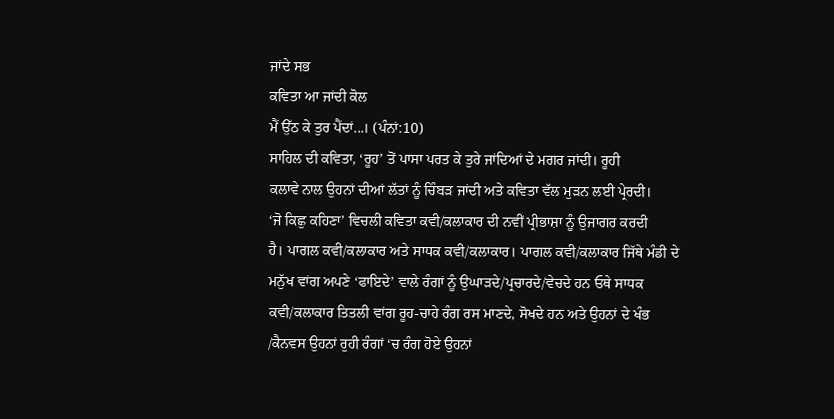ਜਾਂਦੇ ਸਭ
ਕਵਿਤਾ ਆ ਜਾਂਦੀ ਕੋਲ
ਮੈਂ ਉੱਠ ਕੇ ਤੁਰ ਪੈਂਦਾਂ...। (ਪੰਨਾਂ:10)
ਸਾਹਿਲ ਦੀ ਕਵਿਤਾ, ‘ਰੂਹ’ ਤੋਂ ਪਾਸਾ ਪਰਤ ਕੇ ਤੁਰੇ ਜਾਂਦਿਆਂ ਦੇ ਮਗਰ ਜਾਂਦੀ। ਰੂਹੀ
ਕਲਾਵੇ ਨਾਲ ਉਹਨਾਂ ਦੀਆਂ ਲੱਤਾਂ ਨੂੰ ਚਿੰਬੜ ਜਾਂਦੀ ਅਤੇ ਕਵਿਤਾ ਵੱਲ ਮੁੜਨ ਲਈ ਪ੍ਰੇਰਦੀ।
‘ਜੋ ਕਿਛੁ ਕਹਿਣਾ’ ਵਿਚਲੀ ਕਵਿਤਾ ਕਵੀ/ਕਲਾਕਾਰ ਦੀ ਨਵੀਂ ਪ੍ਰੀਭਾਸ਼ਾ ਨੂੰ ਉਜਾਗਰ ਕਰਦੀ
ਹੈ। ਪਾਗਲ ਕਵੀ/ਕਲਾਕਾਰ ਅਤੇ ਸਾਧਕ ਕਵੀ/ਕਲਾਕਾਰ। ਪਾਗਲ ਕਵੀ/ਕਲਾਕਾਰ ਜਿੱਥੇ ਮੰਡੀ ਦੇ
ਮਨੁੱਖ ਵਾਂਗ ਅਪਣੇ ‘ਫਾਇਦੇ’ ਵਾਲੇ ਰੰਗਾਂ ਨੂੰ ਉਘਾੜਦੇ/ਪ੍ਰਚਾਰਦੇ/ਵੇਚਦੇ ਹਨ ਓਥੇ ਸਾਧਕ
ਕਵੀ/ਕਲਾਕਾਰ ਤਿਤਲੀ ਵਾਂਗ ਰੂਹ-ਚਾਹੇ ਰੰਗ ਰਸ ਮਾਣਦੇ, ਸੋਖਦੇ ਹਨ ਅਤੇ ਉਹਨਾਂ ਦੇ ਖੰਭ
/ਕੈਨਵਸ ਉਹਨਾਂ ਰੁਹੀ ਰੰਗਾਂ ‘ਚ ਰੰਗ ਹੋਏ ਉਹਨਾਂ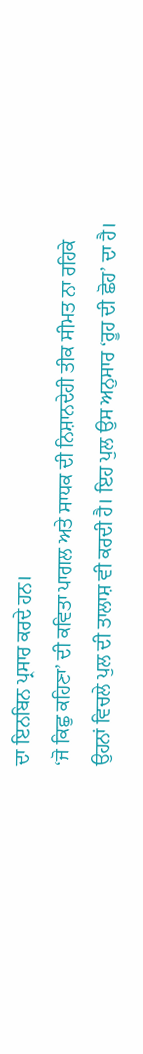ਦਾ ਇਨਬਿਨ ਪ੍ਰਸਾਰ ਕਰਦੇ ਹਨ।
‘ਜੋ ਕਿਛੁ ਕਹਿਣਾ’ ਦੀ ਕਵਿਤਾ ਪਾਗਲ ਅਤੇ ਸਾਧਕ ਦੀ ਨਿਸ਼ਾਨਦੇਹੀ ਤੀਕ ਸੀਮਤ ਨਾ ਰਹਿਕੇ
ਉਹਨਾਂ ਵਿਚਲੇ ਪੁਲ ਦੀ ਤਾਲਾਸ਼ ਵੀ ਕਰਦੀ ਹੈ। ਇਹ ਪੁਲ ਉਸ ਅਨੁਸਾਰ ‘ਰੂਹ ਦੀ ਛੋਹ’ ਦਾ ਹੈ।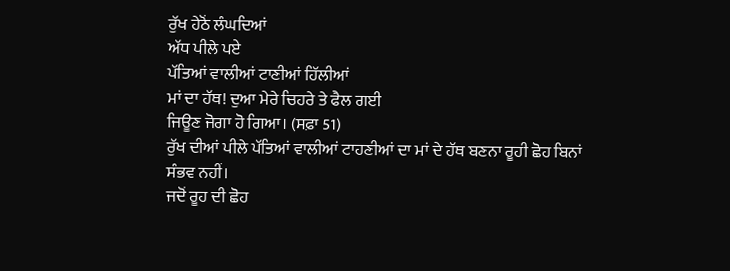ਰੁੱਖ ਹੇਠੋਂ ਲੰਘਦਿਆਂ
ਅੱਧ ਪੀਲੇ ਪਏ
ਪੱਤਿਆਂ ਵਾਲੀਆਂ ਟਾਣੀਆਂ ਹਿੱਲੀਆਂ
ਮਾਂ ਦਾ ਹੱਥ! ਦੁਆ ਮੇਰੇ ਚਿਹਰੇ ਤੇ ਫੈਲ ਗਈ
ਜਿਊਣ ਜੋਗਾ ਹੋ ਗਿਆ। (ਸਫ਼ਾ 51)
ਰੁੱਖ ਦੀਆਂ ਪੀਲੇ ਪੱਤਿਆਂ ਵਾਲੀਆਂ ਟਾਹਣੀਆਂ ਦਾ ਮਾਂ ਦੇ ਹੱਥ ਬਣਨਾ ਰੂਹੀ ਛੋਹ ਬਿਨਾਂ
ਸੰਭਵ ਨਹੀਂ।
ਜਦੋਂ ਰੂਹ ਦੀ ਛੋਹ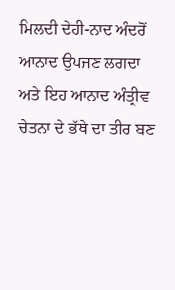ਮਿਲਦੀ ਦੇਹੀ-ਨਾਦ ਅੰਦਰੋਂ ਆਨਾਦ ਉਪਜਣ ਲਗਦਾ ਅਤੇ ਇਹ ਆਨਾਦ ਅੰਤ੍ਰੀਵ
ਚੇਤਨਾ ਦੇ ਭੱਥੇ ਦਾ ਤੀਰ ਬਣ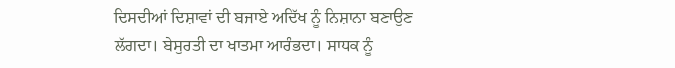ਦਿਸਦੀਆਂ ਦਿਸ਼ਾਵਾਂ ਦੀ ਬਜਾਏ ਅਦਿੱਖ ਨੂੰ ਨਿਸ਼ਾਨਾ ਬਣਾਉਣ
ਲੱਗਦਾ। ਬੇਸੁਰਤੀ ਦਾ ਖਾਤਮਾ ਆਰੰਭਦਾ। ਸਾਧਕ ਨੂੰ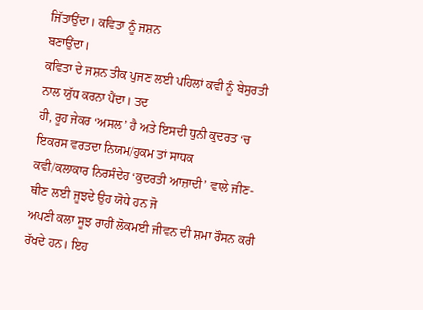ਜਿੱਤਾਉਂਦਾ। ਕਵਿਤਾ ਨੂੰ ਜਸ਼ਨ
ਬਣਾਉਂਦਾ।
ਕਵਿਤਾ ਦੇ ਜਸ਼ਨ ਤੀਕ ਪੁਜਣ ਲਈ ਪਹਿਲਾਂ ਕਵੀ ਨੂੰ ਬੇਸੁਰਤੀ ਨਾਲ ਯੁੱਧ ਕਰਨਾ ਪੈਂਦਾ। ਤਦ
ਹੀ, ਰੂਹ ਜੇਕਰ ‘ਅਸਲ’ ਹੈ ਅਤੇ ਇਸਦੀ ਧੁਨੀ ਕੁਦਰਤ ‘ਚ ਇਕਰਸ ਵਰਤਦਾ ਨਿਯਮ/ਹੁਕਮ ਤਾਂ ਸਾਧਕ
ਕਵੀ/ਕਲਾਕਾਰ ਨਿਰਸੰਦੇਹ ‘ਕੁਦਰਤੀ ਆਜ਼ਾਦੀ’ ਵਾਲੇ ਜੀਣ-ਥੀਣ ਲਈ ਜੂਝਦੇ ਉਹ ਯੋਧੇ ਹਨ ਜੋ
ਅਪਣੀ ਕਲਾ ਸੂਝ ਰਾਹੀਂ ਲੋਕਮਈ ਜੀਵਨ ਦੀ ਸ਼ਮਾ ਰੌਸਨ ਕਰੀ ਰੱਖਦੇ ਹਨ। ਇਹ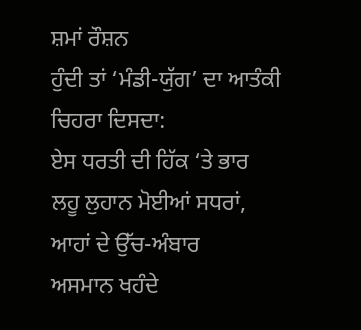ਸ਼ਮਾਂ ਰੌਸ਼ਨ
ਹੁੰਦੀ ਤਾਂ ‘ਮੰਡੀ-ਯੁੱਗ’ ਦਾ ਆਤੰਕੀ ਚਿਹਰਾ ਦਿਸਦਾ:
ਏਸ ਧਰਤੀ ਦੀ ਹਿੱਕ ‘ਤੇ ਭਾਰ
ਲਹੂ ਲੁਹਾਨ ਮੋਈਆਂ ਸਧਰਾਂ,
ਆਹਾਂ ਦੇ ਉੱਚ-ਅੰਬਾਰ
ਅਸਮਾਨ ਖਹੰਦੇ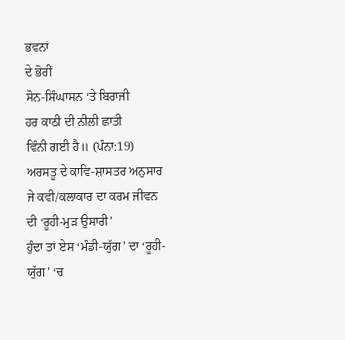ਭਵਨਾਂ
ਦੇ ਭੋਰੀਂ
ਸੋਨ-ਸਿੰਘਾਸਨ ‘ਤੇ ਬਿਰਾਜੀ
ਹਰ ਕਾਠੀ ਦੀ ਨੀਲੀ ਛਾਤੀ
ਵਿੰਨੀ ਗਈ ਹੈ॥ (ਪੰਨਾ:19)
ਅਰਸਤੂ ਦੇ ਕਾਵਿ-ਸ਼ਾਸਤਰ ਅਨੁਸਾਰ ਜੇ ਕਵੀ/ਕਲਾਕਾਰ ਦਾ ਕਰਮ ਜੀਵਨ ਦੀ ‘ਰੂਹੀ-ਮੁੜ ਉਸਾਰੀ’
ਹੁੰਦਾ ਤਾਂ ਏਸ ‘ਮੰਡੀ-ਯੁੱਗ’ ਦਾ ‘ਰੂਹੀ-ਯੁੱਗ’ ‘ਚ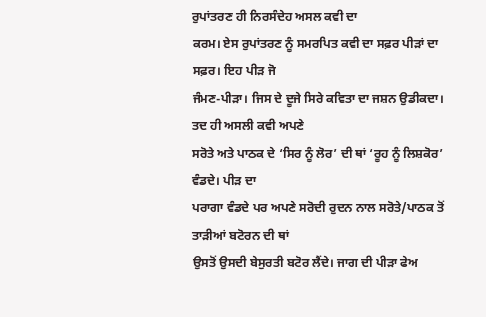ਰੁਪਾਂਤਰਣ ਹੀ ਨਿਰਸੰਦੇਹ ਅਸਲ ਕਵੀ ਦਾ
ਕਰਮ। ਏਸ ਰੁਪਾਂਤਰਣ ਨੂੰ ਸਮਰਪਿਤ ਕਵੀ ਦਾ ਸਫ਼ਰ ਪੀੜਾਂ ਦਾ ਸਫ਼ਰ। ਇਹ ਪੀੜ ਜੋ
ਜੰਮਣ-ਪੀੜਾ। ਜਿਸ ਦੇ ਦੂਜੇ ਸਿਰੇ ਕਵਿਤਾ ਦਾ ਜਸ਼ਨ ਉਡੀਕਦਾ। ਤਦ ਹੀ ਅਸਲੀ ਕਵੀ ਅਪਣੇ
ਸਰੋਤੇ ਅਤੇ ਪਾਠਕ ਦੇ ‘ਸਿਰ ਨੂੰ ਲੋਰ’ ਦੀ ਥਾਂ ‘ਰੂਹ ਨੂੰ ਲਿਸ਼ਕੋਰ’ ਵੰਡਦੇ। ਪੀੜ ਦਾ
ਪਰਾਗਾ ਵੰਡਦੇ ਪਰ ਅਪਣੇ ਸਰੋਦੀ ਰੁਦਨ ਨਾਲ ਸਰੋਤੇ/ਪਾਠਕ ਤੋਂ ਤਾੜੀਆਂ ਬਟੋਰਨ ਦੀ ਥਾਂ
ਉਸਤੋਂ ਉਸਦੀ ਬੇਸੁਰਤੀ ਬਟੋਰ ਲੈਂਦੇ। ਜਾਗ ਦੀ ਪੀੜਾ ਫੇਅ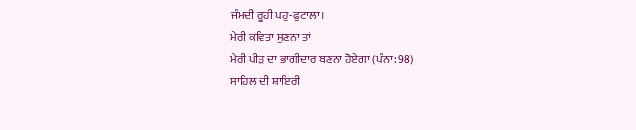ਜੰਮਦੀ ਰੂਹੀ ਪਹੁ-ਫੁਟਾਲਾ।
ਮੇਰੀ ਕਵਿਤਾ ਸੁਣਨਾ ਤਾਂ
ਮੇਰੀ ਪੀੜ ਦਾ ਭਾਗੀਦਾਰ ਬਣਨਾ ਹੋਏਗਾ (ਪੰਨਾ: 98)
ਸਾਹਿਲ ਦੀ ਸ਼ਾਇਰੀ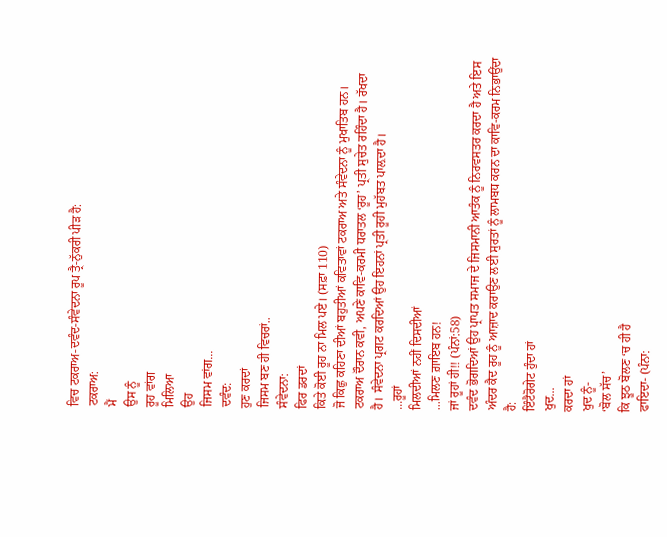ਵਿਚ ਟਕਰਾਅ-ਦਵੰਦ-ਸੰਵੇਦਨਾ ਰੂਪ ਤ੍ਰੈ-ਨੁੱਕਰੀ ਪੀੜ ਹੈ:
ਟਕਰਾਅ:
ਮੈਂ
ਉਸ ਨੂੰ
ਰੂਹ ਵਾਂਗ
ਮਿਲਿਆ
ਉਹ
ਜਿਸਮ ਵਾਂਗ...
ਦਵੰਦ:
ਹੁਣ ਕਰਦਾਂ
ਜਿਸਮ ਬਣ ਹੀ ਵਿਚਰਾਂ..
ਸੰਵੇਦਨਾ:
ਫਿਰ ਡਰਦਾਂ
ਕਿਤੇ ਕੋਈ ਰੂਹ ਨਾ ਮਿਲ ਪਏ। (ਸਫ਼ਾ 110)
ਜੋ ਕਿਛੁ ਕਹਿਣਾ ਦੀਆਂ ਬਹੁਤੀਆਂ ਕਵਿਤਾਵਾਂ ਟਕਰਾਅ ਅਤੇ ਸੰਵੇਦਨਾ ਨੂੰ ਮੁਖਾਤਿਬ ਹਨ।
ਟਕਰਾਅ ਦੌਰਾਨ ਕਵੀ, ਅਪਣੇ ਕਾਵਿ-ਕਰਮੀ ਧਰਾਤਲ ‘ਰੂਹ’ ਪ੍ਰਤੀ ਸੁਚੇਤ ਰਹਿੰਦਾ ਹੈ। ਰੱਖਦਾ
ਹੈ। ਸੰਵੇਦਨਾ ਪ੍ਰਗਟ ਕਰਦਿਆਂ ਉਹ ਇਹਨਾਂ ਪ੍ਰਤੀ ਰੂਹੀ ਮੁਹੱਬਤ ਪਾਲ਼ਦਾ ਹੈ।
...ਰੂਹਾਂ
ਮਿਲਦੀਆਂ ਨਹੀਂ ਦਿਸਦੀਆਂ
...ਮਿਲਣ ਗ਼ਾਇਬ ਹਨ!
ਜਾਂ ਰੂਹਾਂ ਹੀ!! (ਪੰਨਾਂ:58)
ਦਵੰਦ ਭੋਗਦਿਆਂ ਉਹ ਪ੍ਰਾਪਤ ਸਮਾਜ ਦੇ ਜਿਸਮਾਨੀ ਆਤੰਕ ਨੂੰ ਨਿਰਵਸਤਰ ਕਰਦਾ ਹੈ ਅਤੇ ਇਸ
ਅੰਦਰ ਕੈਦ ਰੂਹ ਨੂੰ ਆਜ਼ਾਦ ਕਰਾਉਣ ਲਈ ਸੁਰਤਾਂ ਨੂੰ ਲਾਮਬਧ ਕਰਨ ਦਾ ਕਾਵਿ-ਕਰਮ ਨਿਭਾਉਂਦਾ
ਹੈ:
ਇੰਟੈਰੋਗੇਟ ਹੁੰਦਾ ਹਾਂ
ਖੁਦ...
ਕਰਦਾ ਹਾਂ
ਖੁਦ ਨੂੰ-
‘ਬੋਲ ਸੱਚ’
ਕਿ ਝੂਠ ਬੋਲਣ ‘ਚ ਹੀ ਹੈ
ਫਾਇਦਾ- (ਪੰਨਾ: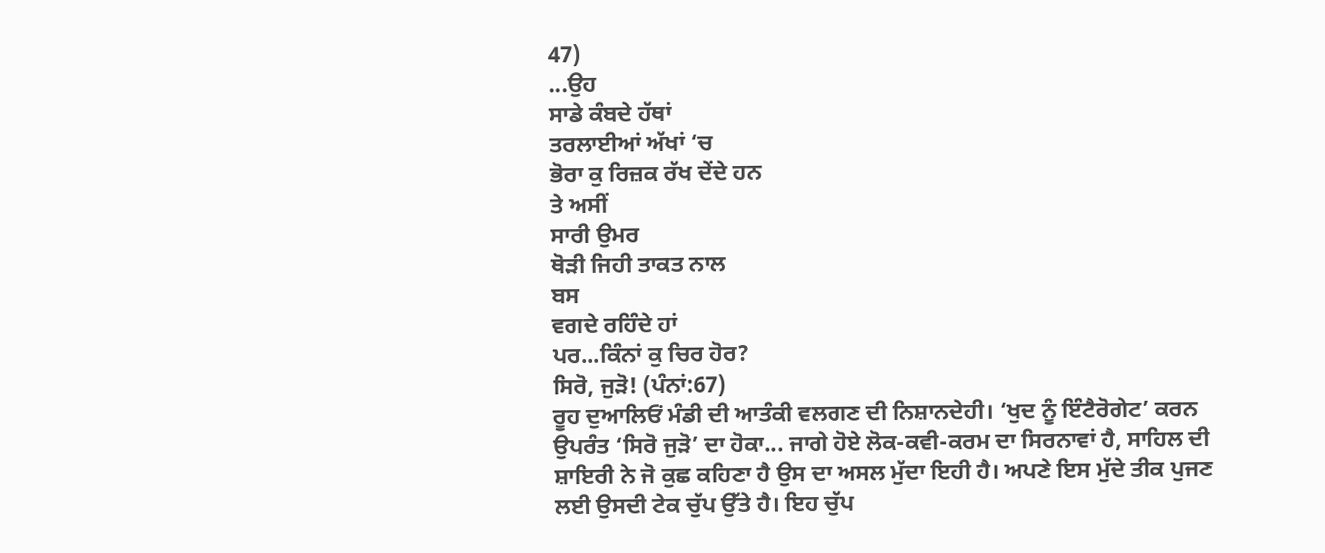47)
...ਉਹ
ਸਾਡੇ ਕੰਬਦੇ ਹੱਥਾਂ
ਤਰਲਾਈਆਂ ਅੱਖਾਂ ‘ਚ
ਭੋਰਾ ਕੁ ਰਿਜ਼ਕ ਰੱਖ ਦੇਂਦੇ ਹਨ
ਤੇ ਅਸੀਂ
ਸਾਰੀ ਉਮਰ
ਥੋੜੀ ਜਿਹੀ ਤਾਕਤ ਨਾਲ
ਬਸ
ਵਗਦੇ ਰਹਿੰਦੇ ਹਾਂ
ਪਰ...ਕਿੰਨਾਂ ਕੁ ਚਿਰ ਹੋਰ?
ਸਿਰੋ, ਜੁੜੋ! (ਪੰਨਾਂ:67)
ਰੂਹ ਦੁਆਲਿਓਂ ਮੰਡੀ ਦੀ ਆਤੰਕੀ ਵਲਗਣ ਦੀ ਨਿਸ਼ਾਨਦੇਹੀ। ‘ਖੁਦ ਨੂੰ ਇੰਟੈਰੋਗੇਟ’ ਕਰਨ
ਉਪਰੰਤ ‘ਸਿਰੋ ਜੁੜੋ’ ਦਾ ਹੋਕਾ... ਜਾਗੇ ਹੋਏ ਲੋਕ-ਕਵੀ-ਕਰਮ ਦਾ ਸਿਰਨਾਵਾਂ ਹੈ, ਸਾਹਿਲ ਦੀ
ਸ਼ਾਇਰੀ ਨੇ ਜੋ ਕੁਛ ਕਹਿਣਾ ਹੈ ਉਸ ਦਾ ਅਸਲ ਮੁੱਦਾ ਇਹੀ ਹੈ। ਅਪਣੇ ਇਸ ਮੁੱਦੇ ਤੀਕ ਪੁਜਣ
ਲਈ ਉਸਦੀ ਟੇਕ ਚੁੱਪ ਉੱਤੇ ਹੈ। ਇਹ ਚੁੱਪ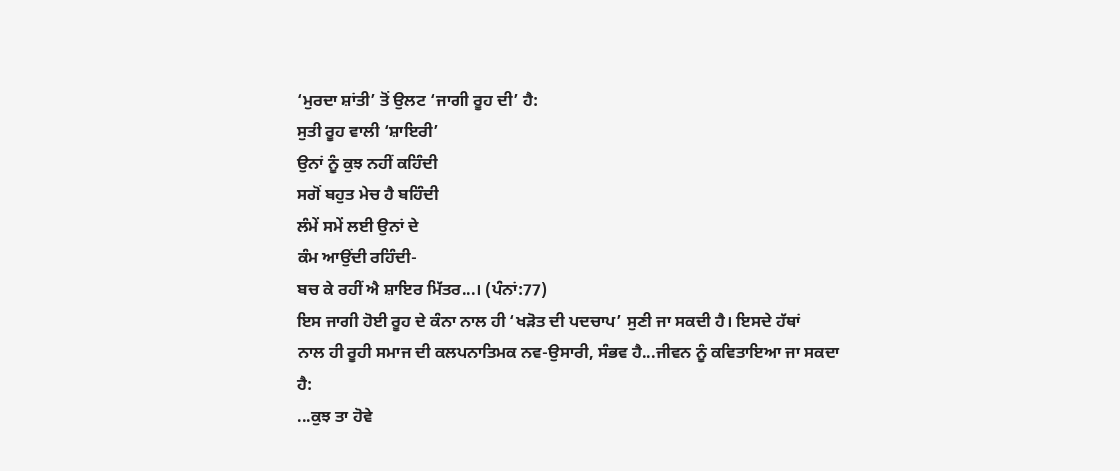‘ਮੁਰਦਾ ਸ਼ਾਂਤੀ’ ਤੋਂ ਉਲਟ ‘ਜਾਗੀ ਰੂਹ ਦੀ’ ਹੈ:
ਸੁਤੀ ਰੂਹ ਵਾਲੀ ‘ਸ਼ਾਇਰੀ’
ਉਨਾਂ ਨੂੰ ਕੁਝ ਨਹੀਂ ਕਹਿੰਦੀ
ਸਗੋਂ ਬਹੁਤ ਮੇਚ ਹੈ ਬਹਿੰਦੀ
ਲੰਮੇਂ ਸਮੇਂ ਲਈ ਉਨਾਂ ਦੇ
ਕੰਮ ਆਉਂਦੀ ਰਹਿੰਦੀ-
ਬਚ ਕੇ ਰਹੀਂ ਐ ਸ਼ਾਇਰ ਮਿੱਤਰ...। (ਪੰਨਾਂ:77)
ਇਸ ਜਾਗੀ ਹੋਈ ਰੂਹ ਦੇ ਕੰਨਾ ਨਾਲ ਹੀ ‘ਖੜੋਤ ਦੀ ਪਦਚਾਪ’ ਸੁਣੀ ਜਾ ਸਕਦੀ ਹੈ। ਇਸਦੇ ਹੱਥਾਂ
ਨਾਲ ਹੀ ਰੂਹੀ ਸਮਾਜ ਦੀ ਕਲਪਨਾਤਿਮਕ ਨਵ-ਉਸਾਰੀ, ਸੰਭਵ ਹੈ...ਜੀਵਨ ਨੂੰ ਕਵਿਤਾਇਆ ਜਾ ਸਕਦਾ
ਹੈ:
...ਕੁਝ ਤਾ ਹੋਵੇ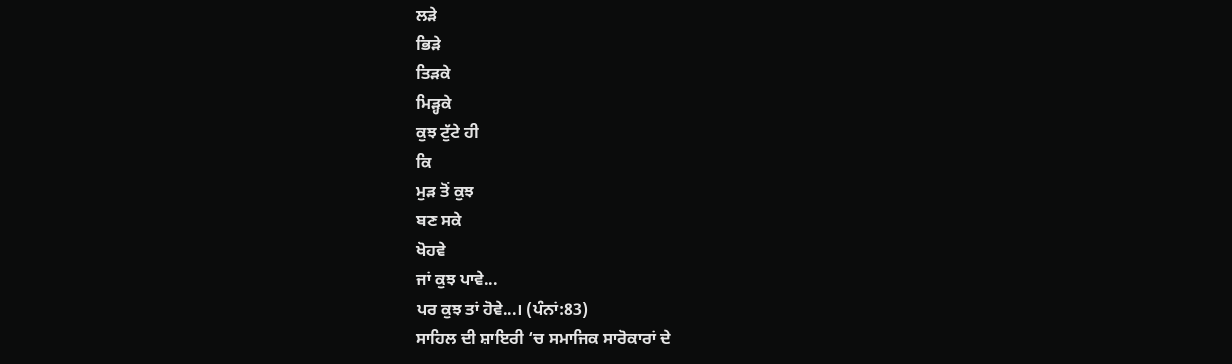ਲੜੇ
ਭਿੜੇ
ਤਿੜਕੇ
ਮਿੜ੍ਹਕੇ
ਕੁਝ ਟੁੱਟੇ ਹੀ
ਕਿ
ਮੁੜ ਤੋਂ ਕੁਝ
ਬਣ ਸਕੇ
ਖੋਹਵੇ
ਜਾਂ ਕੁਝ ਪਾਵੇ...
ਪਰ ਕੁਝ ਤਾਂ ਹੋਵੇ...। (ਪੰਨਾਂ:83)
ਸਾਹਿਲ ਦੀ ਸ਼ਾਇਰੀ ‘ਚ ਸਮਾਜਿਕ ਸਾਰੋਕਾਰਾਂ ਦੇ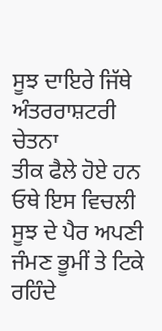ਸੂਝ ਦਾਇਰੇ ਜਿੱਥੇ ਅੰਤਰਰਾਸ਼ਟਰੀ ਚੇਤਨਾ
ਤੀਕ ਫੈਲੇ ਹੋਏ ਹਨ ਓਥੇ ਇਸ ਵਿਚਲੀ ਸੂਝ ਦੇ ਪੈਰ ਅਪਣੀ ਜੰਮਣ ਭੂਮੀਂ ਤੇ ਟਿਕੇ ਰਹਿੰਦੇ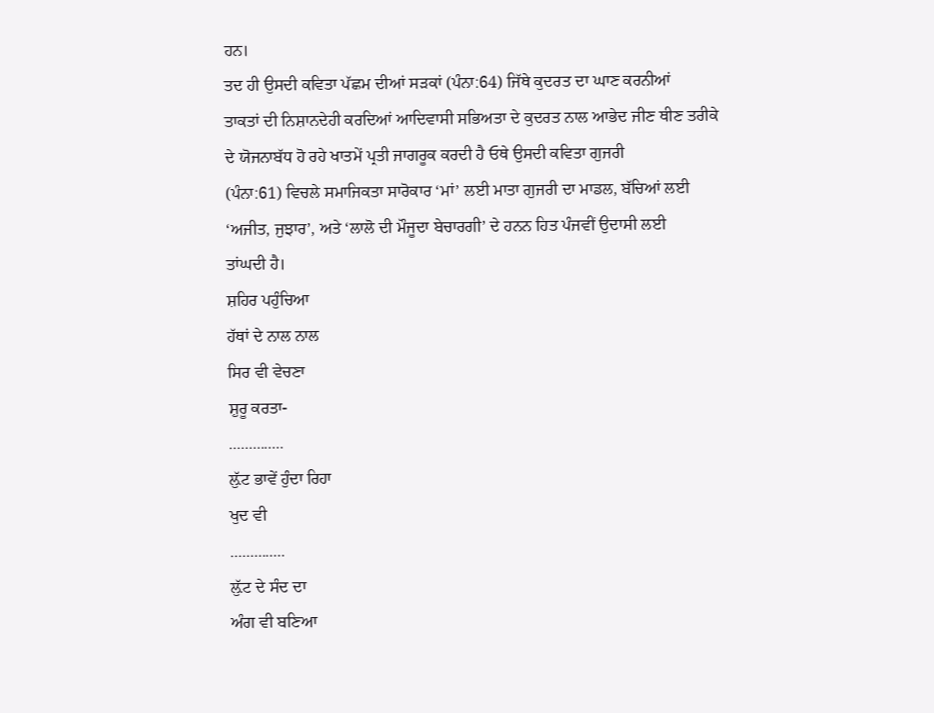ਹਨ।
ਤਦ ਹੀ ਉਸਦੀ ਕਵਿਤਾ ਪੱਛਮ ਦੀਆਂ ਸੜਕਾਂ (ਪੰਨਾ:64) ਜਿੱਥੇ ਕੁਦਰਤ ਦਾ ਘਾਣ ਕਰਨੀਆਂ
ਤਾਕਤਾਂ ਦੀ ਨਿਸ਼ਾਨਦੇਹੀ ਕਰਦਿਆਂ ਆਦਿਵਾਸੀ ਸਭਿਅਤਾ ਦੇ ਕੁਦਰਤ ਨਾਲ ਆਭੇਦ ਜੀਣ ਥੀਣ ਤਰੀਕੇ
ਦੇ ਯੋਜਨਾਬੱਧ ਹੋ ਰਹੇ ਖਾਤਮੇਂ ਪ੍ਰਤੀ ਜਾਗਰੂਕ ਕਰਦੀ ਹੈ ਓਥੇ ਉਸਦੀ ਕਵਿਤਾ ਗੁਜਰੀ
(ਪੰਨਾ:61) ਵਿਚਲੇ ਸਮਾਜਿਕਤਾ ਸਾਰੋਕਾਰ ‘ਮਾਂ’ ਲਈ ਮਾਤਾ ਗੁਜਰੀ ਦਾ ਮਾਡਲ, ਬੱਚਿਆਂ ਲਈ
‘ਅਜੀਤ, ਜੁਝਾਰ’, ਅਤੇ ‘ਲਾਲੋ ਦੀ ਮੌਜੂਦਾ ਬੇਚਾਰਗੀ’ ਦੇ ਹਨਨ ਹਿਤ ਪੰਜਵੀਂ ਉਦਾਸੀ ਲਈ
ਤਾਂਘਦੀ ਹੈ।
ਸ਼ਹਿਰ ਪਹੁੰਚਿਆ
ਹੱਥਾਂ ਦੇ ਨਾਲ ਨਾਲ
ਸਿਰ ਵੀ ਵੇਚਣਾ
ਸ਼ੁਰੂ ਕਰਤਾ-
..............
ਲ਼ੁੱਟ ਭਾਵੇਂ ਹੁੰਦਾ ਰਿਹਾ
ਖੁਦ ਵੀ
..............
ਲ਼ੁੱਟ ਦੇ ਸੰਦ ਦਾ
ਅੰਗ ਵੀ ਬਣਿਆ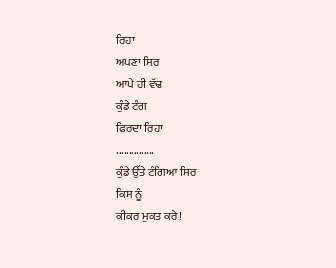ਰਿਹਾ
ਅਪਣਾ ਸਿਰ
ਆਪੇ ਹੀ ਵੱਢ
ਕੁੰਡੇ ਟੰਗ
ਫਿਰਦਾ ਰਿਹਾ
...............
ਕੁੰਡੇ ਉੱਤੇ ਟੰਗਿਆ ਸਿਰ
ਕਿਸ ਨੂੰ
ਕੀਕਰ ਮੁਕਤ ਕਰੇ!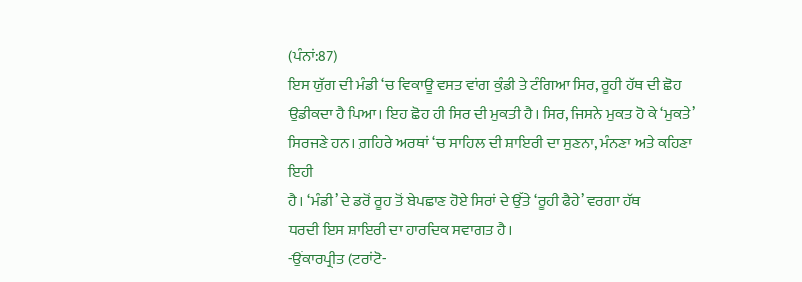(ਪੰਨਾਂ:87)
ਇਸ ਯੁੱਗ ਦੀ ਮੰਡੀ ‘ਚ ਵਿਕਾਊ ਵਸਤ ਵਾਂਗ ਕੁੰਡੀ ਤੇ ਟੰਗਿਆ ਸਿਰ, ਰੂਹੀ ਹੱਥ ਦੀ ਛੋਹ
ਉਡੀਕਦਾ ਹੈ ਪਿਆ। ਇਹ ਛੋਹ ਹੀ ਸਿਰ ਦੀ ਮੁਕਤੀ ਹੈ। ਸਿਰ, ਜਿਸਨੇ ਮੁਕਤ ਹੋ ਕੇ ‘ਮੁਕਤੇ’
ਸਿਰਜਣੇ ਹਨ। ਗ਼ਹਿਰੇ ਅਰਥਾਂ ‘ਚ ਸਾਹਿਲ ਦੀ ਸ਼ਾਇਰੀ ਦਾ ਸੁਣਨਾ, ਮੰਨਣਾ ਅਤੇ ਕਹਿਣਾ ਇਹੀ
ਹੈ। ‘ਮੰਡੀ’ ਦੇ ਡਰੋਂ ਰੂਹ ਤੋਂ ਬੇਪਛਾਣ ਹੋਏ ਸਿਰਾਂ ਦੇ ਉੱਤੇ ‘ਰੂਹੀ ਫੈਹੇ’ ਵਰਗਾ ਹੱਥ
ਧਰਦੀ ਇਸ ਸ਼ਾਇਰੀ ਦਾ ਹਾਰਦਿਕ ਸਵਾਗਤ ਹੈ।
-ਉਂਕਾਰਪ੍ਰੀਤ (ਟਰਾਂਟੋ-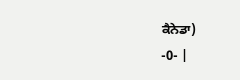ਕੈਨੇਡਾ)
-0- |